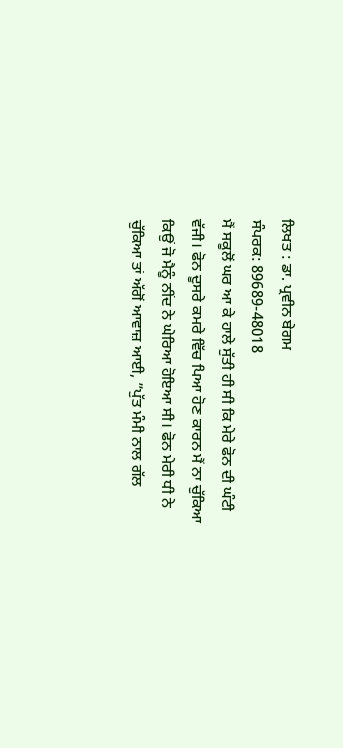ਲਿਖਤ : ਡਾ. ਪ੍ਰਵੀਨ ਬੇਗਮ
ਸੰਪਰਕ: 89689-48018
ਮੈਂ ਸਕੂਲੋਂ ਘਰ ਆ ਕੇ ਹਾਲੇ ਸੁੱਤੀ ਹੀ ਸੀ ਕਿ ਮੇਰੇ ਫੋਨ ਦੀ ਘੰਟੀ ਵੱਜੀ। ਫੋਨ ਦੂਸਰੇ ਕਮਰੇ ਵਿੱਚ ਪਿਆ ਹੋਣ ਕਾਰਨ ਮੈਂ ਨਾ ਚੁੱਕਿਆ ਕਿਉਂ ਜੋ ਮੈਨੂੰ ਨੀਂਦ ਨੇ ਘੇਰਿਆ ਹੋਇਆ ਸੀ। ਫੋਨ ਮੇਰੀ ਧੀ ਨੇ ਚੁੱਕਿਆ ਤਾਂ ਅੱਗੋਂ ਆਵਾਜ਼ ਆਈ, ”ਪੁੱਤ ਮੰਮੀ ਨਾਲ ਗੱਲ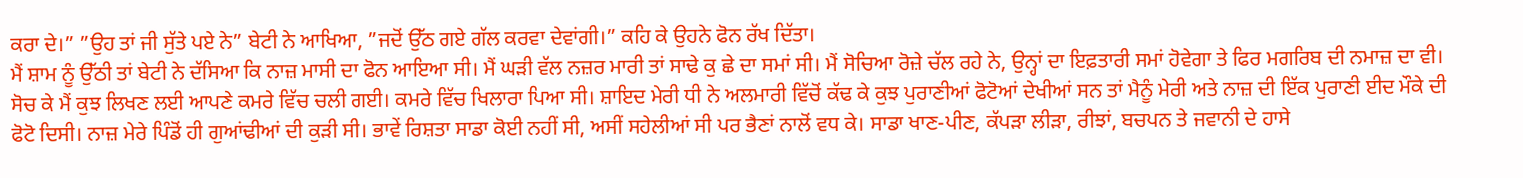ਕਰਾ ਦੇ।” ”ਉਹ ਤਾਂ ਜੀ ਸੁੱਤੇ ਪਏ ਨੇ” ਬੇਟੀ ਨੇ ਆਖਿਆ, ”ਜਦੋਂ ਉੱਠ ਗਏ ਗੱਲ ਕਰਵਾ ਦੇਵਾਂਗੀ।” ਕਹਿ ਕੇ ਉਹਨੇ ਫੋਨ ਰੱਖ ਦਿੱਤਾ।
ਮੈਂ ਸ਼ਾਮ ਨੂੰ ਉੱਠੀ ਤਾਂ ਬੇਟੀ ਨੇ ਦੱਸਿਆ ਕਿ ਨਾਜ਼ ਮਾਸੀ ਦਾ ਫੋਨ ਆਇਆ ਸੀ। ਮੈਂ ਘੜੀ ਵੱਲ ਨਜ਼ਰ ਮਾਰੀ ਤਾਂ ਸਾਢੇ ਕੁ ਛੇ ਦਾ ਸਮਾਂ ਸੀ। ਮੈਂ ਸੋਚਿਆ ਰੋਜ਼ੇ ਚੱਲ ਰਹੇ ਨੇ, ਉਨ੍ਹਾਂ ਦਾ ਇਫ਼ਤਾਰੀ ਸਮਾਂ ਹੋਵੇਗਾ ਤੇ ਫਿਰ ਮਗਰਿਬ ਦੀ ਨਮਾਜ਼ ਦਾ ਵੀ। ਸੋਚ ਕੇ ਮੈਂ ਕੁਝ ਲਿਖਣ ਲਈ ਆਪਣੇ ਕਮਰੇ ਵਿੱਚ ਚਲੀ ਗਈ। ਕਮਰੇ ਵਿੱਚ ਖਿਲਾਰਾ ਪਿਆ ਸੀ। ਸ਼ਾਇਦ ਮੇਰੀ ਧੀ ਨੇ ਅਲਮਾਰੀ ਵਿੱਚੋਂ ਕੱਢ ਕੇ ਕੁਝ ਪੁਰਾਣੀਆਂ ਫੋਟੋਆਂ ਦੇਖੀਆਂ ਸਨ ਤਾਂ ਮੈਨੂੰ ਮੇਰੀ ਅਤੇ ਨਾਜ਼ ਦੀ ਇੱਕ ਪੁਰਾਣੀ ਈਦ ਮੌਕੇ ਦੀ ਫੋਟੋ ਦਿਸੀ। ਨਾਜ਼ ਮੇਰੇ ਪਿੰਡੋਂ ਹੀ ਗੁਆਂਢੀਆਂ ਦੀ ਕੁੜੀ ਸੀ। ਭਾਵੇਂ ਰਿਸ਼ਤਾ ਸਾਡਾ ਕੋਈ ਨਹੀਂ ਸੀ, ਅਸੀਂ ਸਹੇਲੀਆਂ ਸੀ ਪਰ ਭੈਣਾਂ ਨਾਲੋਂ ਵਧ ਕੇ। ਸਾਡਾ ਖਾਣ-ਪੀਣ, ਕੱਪੜਾ ਲੀੜਾ, ਰੀਝਾਂ, ਬਚਪਨ ਤੇ ਜਵਾਨੀ ਦੇ ਹਾਸੇ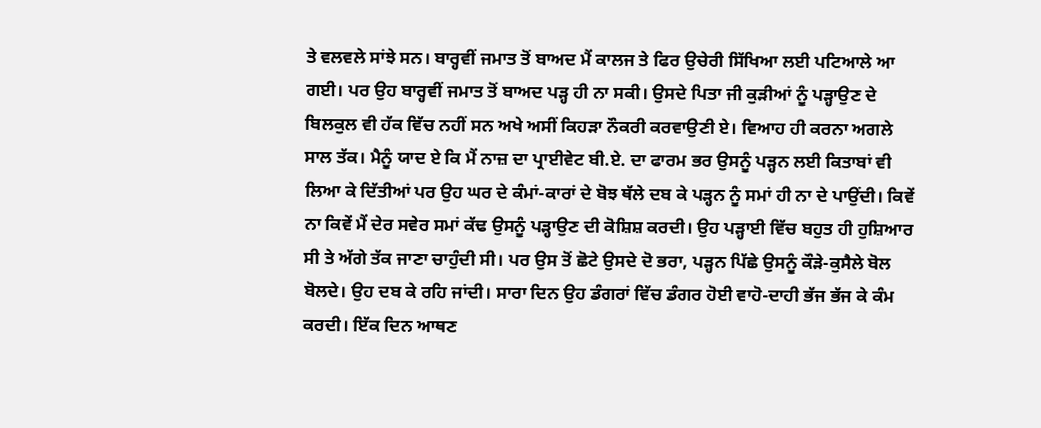ਤੇ ਵਲਵਲੇ ਸਾਂਝੇ ਸਨ। ਬਾਰ੍ਹਵੀਂ ਜਮਾਤ ਤੋਂ ਬਾਅਦ ਮੈਂ ਕਾਲਜ ਤੇ ਫਿਰ ਉਚੇਰੀ ਸਿੱਖਿਆ ਲਈ ਪਟਿਆਲੇ ਆ ਗਈ। ਪਰ ਉਹ ਬਾਰ੍ਹਵੀਂ ਜਮਾਤ ਤੋਂ ਬਾਅਦ ਪੜ੍ਹ ਹੀ ਨਾ ਸਕੀ। ਉਸਦੇ ਪਿਤਾ ਜੀ ਕੁੜੀਆਂ ਨੂੰ ਪੜ੍ਹਾਉਣ ਦੇ ਬਿਲਕੁਲ ਵੀ ਹੱਕ ਵਿੱਚ ਨਹੀਂ ਸਨ ਅਖੇ ਅਸੀਂ ਕਿਹੜਾ ਨੌਕਰੀ ਕਰਵਾਉਣੀ ਏ। ਵਿਆਹ ਹੀ ਕਰਨਾ ਅਗਲੇ ਸਾਲ ਤੱਕ। ਮੈਨੂੰ ਯਾਦ ਏ ਕਿ ਮੈਂ ਨਾਜ਼ ਦਾ ਪ੍ਰਾਈਵੇਟ ਬੀ.ਏ. ਦਾ ਫਾਰਮ ਭਰ ਉਸਨੂੰ ਪੜ੍ਹਨ ਲਈ ਕਿਤਾਬਾਂ ਵੀ ਲਿਆ ਕੇ ਦਿੱਤੀਆਂ ਪਰ ਉਹ ਘਰ ਦੇ ਕੰਮਾਂ-ਕਾਰਾਂ ਦੇ ਬੋਝ ਥੱਲੇ ਦਬ ਕੇ ਪੜ੍ਹਨ ਨੂੰ ਸਮਾਂ ਹੀ ਨਾ ਦੇ ਪਾਉਂਦੀ। ਕਿਵੇਂ ਨਾ ਕਿਵੇਂ ਮੈਂ ਦੇਰ ਸਵੇਰ ਸਮਾਂ ਕੱਢ ਉਸਨੂੰ ਪੜ੍ਹਾਉਣ ਦੀ ਕੋਸ਼ਿਸ਼ ਕਰਦੀ। ਉਹ ਪੜ੍ਹਾਈ ਵਿੱਚ ਬਹੁਤ ਹੀ ਹੁਸ਼ਿਆਰ ਸੀ ਤੇ ਅੱਗੇ ਤੱਕ ਜਾਣਾ ਚਾਹੁੰਦੀ ਸੀ। ਪਰ ਉਸ ਤੋਂ ਛੋਟੇ ਉਸਦੇ ਦੋ ਭਰਾ, ਪੜ੍ਹਨ ਪਿੱਛੇ ਉਸਨੂੰ ਕੌੜੇ-ਕੁਸੈਲੇ ਬੋਲ ਬੋਲਦੇ। ਉਹ ਦਬ ਕੇ ਰਹਿ ਜਾਂਦੀ। ਸਾਰਾ ਦਿਨ ਉਹ ਡੰਗਰਾਂ ਵਿੱਚ ਡੰਗਰ ਹੋਈ ਵਾਹੋ-ਦਾਹੀ ਭੱਜ ਭੱਜ ਕੇ ਕੰਮ ਕਰਦੀ। ਇੱਕ ਦਿਨ ਆਥਣ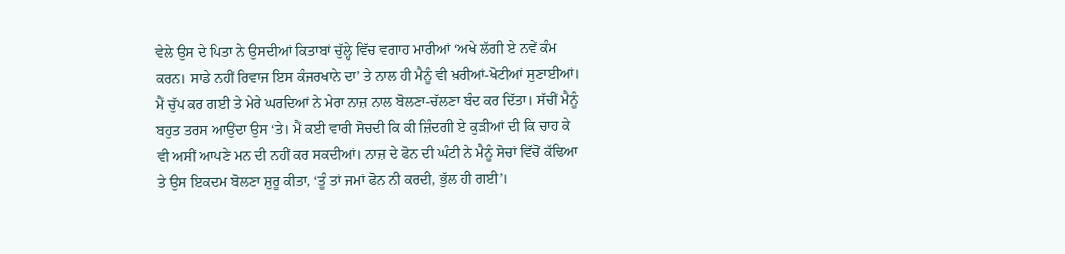ਵੇਲੇ ਉਸ ਦੇ ਪਿਤਾ ਨੇ ਉਸਦੀਆਂ ਕਿਤਾਬਾਂ ਚੁੱਲ੍ਹੇ ਵਿੱਚ ਵਗਾਹ ਮਾਰੀਆਂ ‘ਅਖੇ ਲੱਗੀ ਏ ਨਵੇਂ ਕੰਮ ਕਰਨ। ਸਾਡੇ ਨਹੀਂ ਰਿਵਾਜ ਇਸ ਕੰਜਰਖਾਨੇ ਦਾ’ ਤੇ ਨਾਲ ਹੀ ਮੈਨੂੰ ਵੀ ਖ਼ਰੀਆਂ-ਖੋਟੀਆਂ ਸੁਣਾਈਆਂ। ਮੈਂ ਚੁੱਪ ਕਰ ਗਈ ਤੇ ਮੇਰੇ ਘਰਦਿਆਂ ਨੇ ਮੇਰਾ ਨਾਜ਼ ਨਾਲ ਬੋਲਣਾ-ਚੱਲਣਾ ਬੰਦ ਕਰ ਦਿੱਤਾ। ਸੱਚੀਂ ਮੈਨੂੰ ਬਹੁਤ ਤਰਸ ਆਉਂਦਾ ਉਸ ‘ਤੇ। ਮੈਂ ਕਈ ਵਾਰੀ ਸੋਚਦੀ ਕਿ ਕੀ ਜ਼ਿੰਦਗੀ ਏ ਕੁੜੀਆਂ ਦੀ ਕਿ ਚਾਹ ਕੇ ਵੀ ਅਸੀਂ ਆਪਣੇ ਮਨ ਦੀ ਨਹੀਂ ਕਰ ਸਕਦੀਆਂ। ਨਾਜ਼ ਦੇ ਫੋਨ ਦੀ ਘੰਟੀ ਨੇ ਮੈਨੂੰ ਸੋਚਾਂ ਵਿੱਚੋਂ ਕੱਢਿਆ ਤੇ ਉਸ ਇਕਦਮ ਬੋਲਣਾ ਸ਼ੁਰੂ ਕੀਤਾ, ‘ਤੂੰ ਤਾਂ ਜਮਾਂ ਫੋਨ ਨੀ ਕਰਦੀ, ਭੁੱਲ ਹੀ ਗਈ’।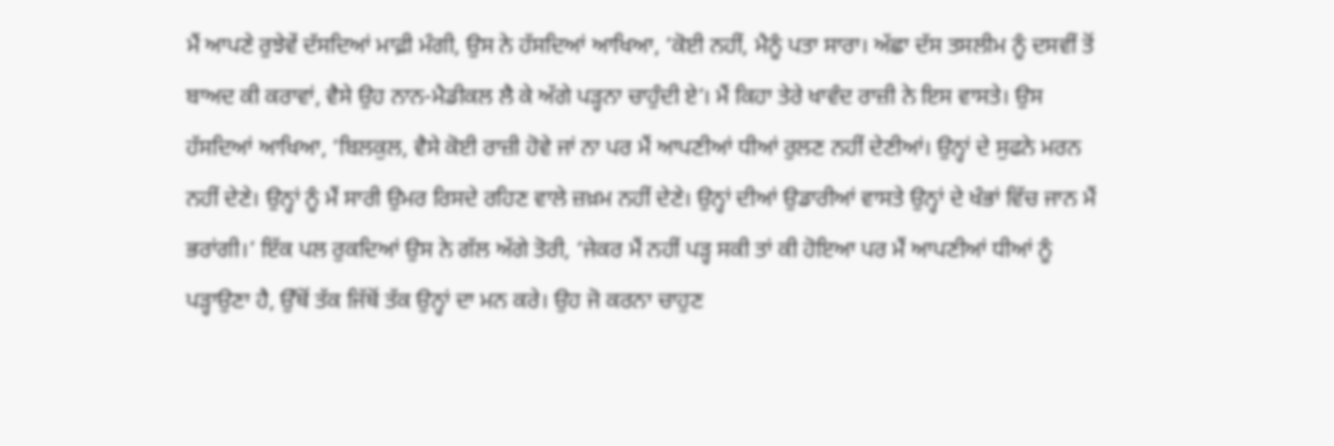ਮੈਂ ਆਪਣੇ ਰੁਝੇਵੇਂ ਦੱਸਦਿਆਂ ਮਾਫ਼ੀ ਮੰਗੀ, ਉਸ ਨੇ ਹੱਸਦਿਆਂ ਆਖਿਆ, ‘ਕੋਈ ਨਹੀਂ, ਮੈਨੂੰ ਪਤਾ ਸਾਰਾ। ਅੱਛਾ ਦੱਸ ਤਸਲੀਮ ਨੂੰ ਦਸਵੀਂ ਤੋਂ ਬਾਅਦ ਕੀ ਕਰਾਵਾਂ, ਵੈਸੇ ਉਹ ਨਾਨ-ਮੈਡੀਕਲ ਲੈ ਕੇ ਅੱਗੇ ਪੜ੍ਹਨਾ ਚਾਹੁੰਦੀ ਏ’। ਮੈਂ ਕਿਹਾ ਤੇਰੇ ਖਾਵੰਦ ਰਾਜ਼ੀ ਨੇ ਇਸ ਵਾਸਤੇ। ਉਸ ਹੱਸਦਿਆਂ ਆਖਿਆ, ‘ਬਿਲਕੁਲ, ਵੈਸੇ ਕੋਈ ਰਾਜ਼ੀ ਹੋਵੇ ਜਾਂ ਨਾ ਪਰ ਮੈਂ ਆਪਣੀਆਂ ਧੀਆਂ ਰੁਲਣ ਨਹੀਂ ਦੇਣੀਆਂ। ਉਨ੍ਹਾਂ ਦੇ ਸੁਫਨੇ ਮਰਨ ਨਹੀਂ ਦੇਣੇ। ਉਨ੍ਹਾਂ ਨੂੰ ਮੈਂ ਸਾਰੀ ਉਮਰ ਰਿਸਦੇ ਰਹਿਣ ਵਾਲੇ ਜ਼ਖ਼ਮ ਨਹੀਂ ਦੇਣੇ। ਉਨ੍ਹਾਂ ਦੀਆਂ ਉਡਾਰੀਆਂ ਵਾਸਤੇ ਉਨ੍ਹਾਂ ਦੇ ਖੰਭਾਂ ਵਿੱਚ ਜਾਨ ਮੈਂ ਭਰਾਂਗੀ।’ ਇੱਕ ਪਲ ਰੁਕਦਿਆਂ ਉਸ ਨੇ ਗੱਲ ਅੱਗੇ ਤੋਰੀ, ‘ਜੇਕਰ ਮੈਂ ਨਹੀਂ ਪੜ੍ਹ ਸਕੀ ਤਾਂ ਕੀ ਹੋਇਆ ਪਰ ਮੈਂ ਆਪਣੀਆਂ ਧੀਆਂ ਨੂੰ ਪੜ੍ਹਾਉਣਾ ਹੈ, ਉੱਥੋਂ ਤੱਕ ਜਿੱਥੋਂ ਤੱਕ ਉਨ੍ਹਾਂ ਦਾ ਮਨ ਕਰੇ। ਉਹ ਜੋ ਕਰਨਾ ਚਾਹੁਣ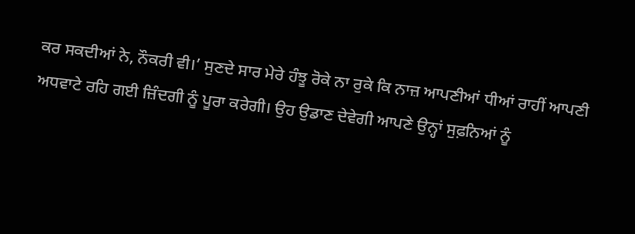ਕਰ ਸਕਦੀਆਂ ਨੇ, ਨੌਕਰੀ ਵੀ।’ ਸੁਣਦੇ ਸਾਰ ਮੇਰੇ ਹੰਝੂ ਰੋਕੇ ਨਾ ਰੁਕੇ ਕਿ ਨਾਜ਼ ਆਪਣੀਆਂ ਧੀਆਂ ਰਾਹੀਂ ਆਪਣੀ ਅਧਵਾਟੇ ਰਹਿ ਗਈ ਜ਼ਿੰਦਗੀ ਨੂੰ ਪੂਰਾ ਕਰੇਗੀ। ਉਹ ਉਡਾਣ ਦੇਵੇਗੀ ਆਪਣੇ ਉਨ੍ਹਾਂ ਸੁਫ਼ਨਿਆਂ ਨੂੰ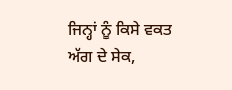ਜਿਨ੍ਹਾਂ ਨੂੰ ਕਿਸੇ ਵਕਤ ਅੱਗ ਦੇ ਸੇਕ,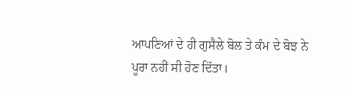ਆਪਣਿਆਂ ਦੇ ਹੀ ਗੁਸੈਲੇ ਬੋਲ ਤੇ ਕੰਮ ਦੇ ਬੋਝ ਨੇ ਪੂਰਾ ਨਹੀਂ ਸੀ ਹੋਣ ਦਿੱਤਾ।